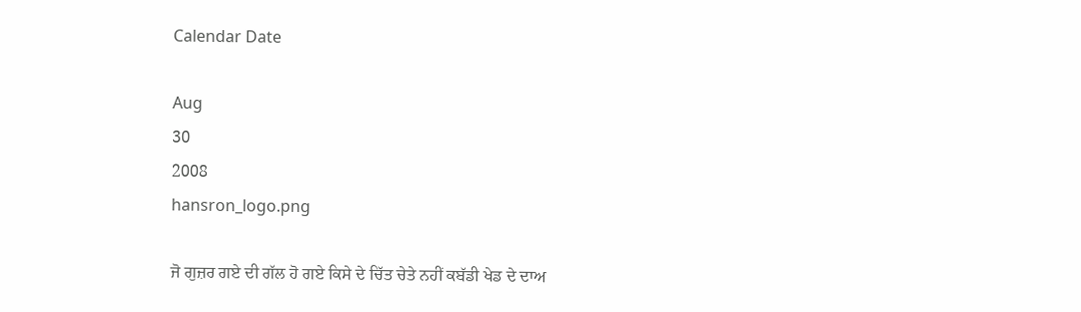Calendar Date

Aug
30
2008
hansron_logo.png

ਜੋ ਗੁਜ਼ਰ ਗਏ ਦੀ ਗੱਲ ਹੋ ਗਏ ਕਿਸੇ ਦੇ ਚਿੱਤ ਚੇਤੇ ਨਹੀਂ ਕਬੱਡੀ ਖੇਡ ਦੇ ਦਾਅ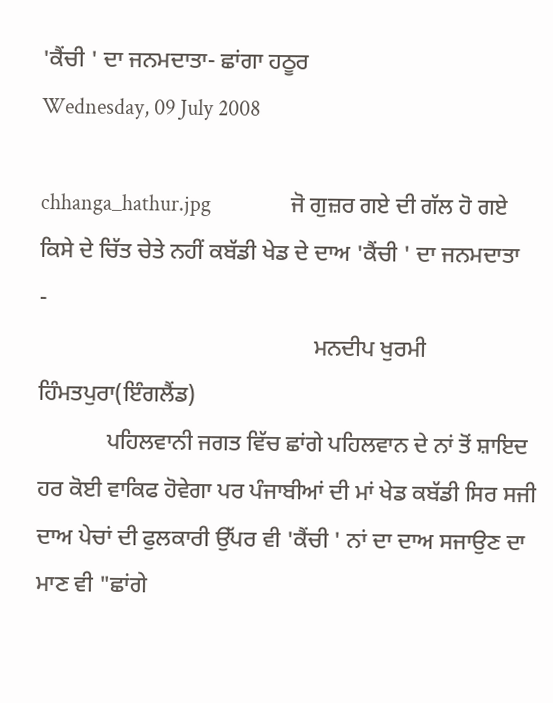'ਕੈਂਚੀ ' ਦਾ ਜਨਮਦਾਤਾ- ਛਾਂਗਾ ਹਠੂਰ
Wednesday, 09 July 2008

chhanga_hathur.jpg                ਜੋ ਗੁਜ਼ਰ ਗਏ ਦੀ ਗੱਲ ਹੋ ਗਏ
ਕਿਸੇ ਦੇ ਚਿੱਤ ਚੇਤੇ ਨਹੀਂ ਕਬੱਡੀ ਖੇਡ ਦੇ ਦਾਅ 'ਕੈਂਚੀ ' ਦਾ ਜਨਮਦਾਤਾ
-
                                                ਮਨਦੀਪ ਖੁਰਮੀ ਹਿੰਮਤਪੁਰਾ(ਇੰਗਲੈਂਡ)
            ਪਹਿਲਵਾਨੀ ਜਗਤ ਵਿੱਚ ਛਾਂਗੇ ਪਹਿਲਵਾਨ ਦੇ ਨਾਂ ਤੋਂ ਸ਼ਾਇਦ ਹਰ ਕੋਈ ਵਾਕਿਫ ਹੋਵੇਗਾ ਪਰ ਪੰਜਾਬੀਆਂ ਦੀ ਮਾਂ ਖੇਡ ਕਬੱਡੀ ਸਿਰ ਸਜੀ ਦਾਅ ਪੇਚਾਂ ਦੀ ਫੁਲਕਾਰੀ ਉੱਪਰ ਵੀ 'ਕੈਂਚੀ ' ਨਾਂ ਦਾ ਦਾਅ ਸਜਾਉਣ ਦਾ ਮਾਣ ਵੀ "ਛਾਂਗੇ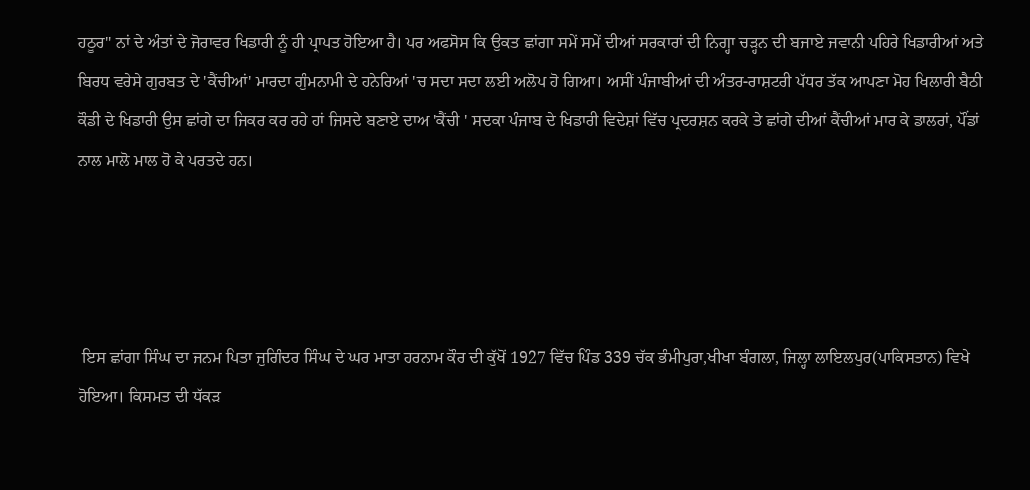ਹਠੂਰ" ਨਾਂ ਦੇ ਅੰਤਾਂ ਦੇ ਜੋਰਾਵਰ ਖਿਡਾਰੀ ਨੂੰ ਹੀ ਪ੍ਰਾਪਤ ਹੋਇਆ ਹੈ। ਪਰ ਅਫਸੋਸ ਕਿ ਉਕਤ ਛਾਂਗਾ ਸਮੇਂ ਸਮੇਂ ਦੀਆਂ ਸਰਕਾਰਾਂ ਦੀ ਨਿਗ੍ਹਾ ਚੜ੍ਹਨ ਦੀ ਬਜਾਏ ਜਵਾਨੀ ਪਹਿਰੇ ਖਿਡਾਰੀਆਂ ਅਤੇ ਬਿਰਧ ਵਰੇਸੇ ਗੁਰਬਤ ਦੇ 'ਕੈਂਚੀਆਂ' ਮਾਰਦਾ ਗੁੰਮਨਾਮੀ ਦੇ ਹਨੇਰਿਆਂ 'ਚ ਸਦਾ ਸਦਾ ਲਈ ਅਲੋਪ ਹੋ ਗਿਆ। ਅਸੀਂ ਪੰਜਾਬੀਆਂ ਦੀ ਅੰਤਰ-ਰਾਸ਼ਟਰੀ ਪੱਧਰ ਤੱਕ ਆਪਣਾ ਮੋਹ ਖਿਲਾਰੀ ਬੈਠੀ ਕੌਡੀ ਦੇ ਖਿਡਾਰੀ ਉਸ ਛਾਂਗੇ ਦਾ ਜਿਕਰ ਕਰ ਰਹੇ ਹਾਂ ਜਿਸਦੇ ਬਣਾਏ ਦਾਅ 'ਕੈਂਚੀ ' ਸਦਕਾ ਪੰਜਾਬ ਦੇ ਖਿਡਾਰੀ ਵਿਦੇਸ਼ਾਂ ਵਿੱਚ ਪ੍ਰਦਰਸ਼ਨ ਕਰਕੇ ਤੇ ਛਾਂਗੇ ਦੀਆਂ ਕੈਂਚੀਆਂ ਮਾਰ ਕੇ ਡਾਲਰਾਂ, ਪੌਂਡਾਂ ਨਾਲ ਮਾਲੋ ਮਾਲ ਹੋ ਕੇ ਪਰਤਦੇ ਹਨ।




 ਇਸ ਛਾਂਗਾ ਸਿੰਘ ਦਾ ਜਨਮ ਪਿਤਾ ਜੁਗਿੰਦਰ ਸਿੰਘ ਦੇ ਘਰ ਮਾਤਾ ਹਰਨਾਮ ਕੌਰ ਦੀ ਕੁੱਖੋਂ 1927 ਵਿੱਚ ਪਿੰਡ 339 ਚੱਕ ਭੰਮੀਪੁਰਾ,ਖੀਖਾ ਬੰਗਲਾ, ਜਿਲ੍ਹਾ ਲਾਇਲਪੁਰ(ਪਾਕਿਸਤਾਨ) ਵਿਖੇ ਹੋਇਆ। ਕਿਸਮਤ ਦੀ ਧੱਕੜ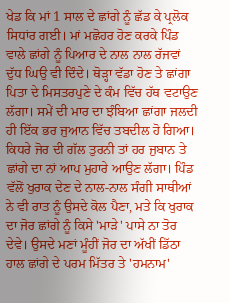ਖੇਡ ਕਿ ਮਾਂ 1 ਸਾਲ ਦੇ ਛਾਂਗੇ ਨੂੰ ਛੱਡ ਕੇ ਪ੍ਰਲੋਕ ਸਿਧਾਂਰ ਗਈ। ਮਾਂ ਮਛੋਹਰ ਹੋਣ ਕਰਕੇ ਪਿੰਡ ਵਾਲੇ ਛਾਂਗੇ ਨੂੰ ਪਿਆਰ ਦੇ ਨਾਲ ਨਾਲ ਰੱਜਵਾਂ ਦੁੱਧ ਘਿਉ ਵੀ ਦਿੰਦੇ। ਥੋੜ੍ਹਾ ਵੱਡਾ ਹੋਣ ਤੇ ਛਾਂਗਾ ਪਿਤਾ ਦੇ ਮਿਸਤਰਪੁਣੇ ਦੇ ਕੰਮ ਵਿੱਚ ਹੱਥ ਵਟਾਉਣ ਲੱਗਾ। ਸਮੇਂ ਦੀ ਮਾਰ ਦਾ ਝੰਬਿਆ ਛਾਂਗਾ ਜਲਦੀ ਹੀ ਇੱਕ ਭਰ ਜੁਆਨ ਵਿੱਚ ਤਬਦੀਲ ਹੋ ਗਿਆ। ਕਿਧਰੇ ਜੋਰ ਦੀ ਗੱਲ ਤੁਰਨੀ ਤਾਂ ਹਰ ਜੁਬਾਨ ਤੇ ਛਾਂਗੇ ਦਾ ਨਾਂ ਆਪ ਮੁਹਾਰੇ ਆਉਣ ਲੱਗਾ। ਪਿੰਡ ਵੱਲੋਂ ਖੁਰਾਕ ਦੇਣ ਦੇ ਨਾਲ-ਨਾਲ ਸੰਗੀ ਸਾਥੀਆਂ ਨੇ ਵੀ ਰਾਤ ਨੂੰ ਉਸਦੇ ਕੋਲ ਪੈਣਾ, ਮਤੇ ਕਿ ਖੁਰਾਕ ਦਾ ਜੋਰ ਛਾਂਗੇ ਨੂੰ ਕਿਸੇ 'ਮਾੜੇ' ਪਾਸੇ ਨਾ ਤੋਰ ਦੇਵੇ। ਉਸਦੇ ਮਣਾਂ ਮੂੰਹੀਂ ਜੋਰ ਦਾ ਅੱਖੀਂ ਡਿੱਠਾ ਹਾਲ ਛਾਂਗੇ ਦੇ ਪਰਮ ਮਿੱਤਰ ਤੇ 'ਹਮਨਾਮ'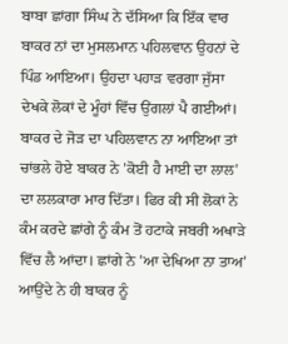ਬਾਬਾ ਛਾਂਗਾ ਸਿੰਘ ਨੇ ਦੱਸਿਆ ਕਿ ਇੱਕ ਵਾਰ ਬਾਕਰ ਨਾਂ ਦਾ ਮੁਸਲਮਾਨ ਪਹਿਲਵਾਨ ਉਹਨਾਂ ਦੇ ਪਿੰਡ ਆਇਆ। ਉਹਦਾ ਪਹਾੜ ਵਰਗਾ ਜੁੱਸਾ ਦੇਖਕੇ ਲੋਕਾਂ ਦੇ ਮੂੰਹਾਂ ਵਿੱਚ ਉਂਗਲਾਂ ਪੈ ਗਈਆਂ। ਬਾਕਰ ਦੇ ਜੋੜ ਦਾ ਪਹਿਲਵਾਨ ਨਾ ਆਇਆ ਤਾਂ ਚਾਂਭਲੇ ਹੋਏ ਬਾਕਰ ਨੇ 'ਕੋਈ ਹੈ ਮਾਈ ਦਾ ਲਾਲ' ਦਾ ਲਲਕਾਰਾ ਮਾਰ ਦਿੱਤਾ। ਫਿਰ ਕੀ ਸੀ ਲੋਕਾਂ ਨੇ ਕੰਮ ਕਰਦੇ ਛਾਂਗੇ ਨੂੰ ਕੰਮ ਤੋਂ ਹਟਾਕੇ ਜਬਰੀ ਅਖਾੜੇ ਵਿੱਚ ਲੈ ਆਂਦਾ। ਛਾਂਗੇ ਨੇ 'ਆ ਦੇਖਿਆ ਨਾ ਤਾਅ' ਆਉਂਦੇ ਨੇ ਹੀ ਬਾਕਰ ਨੂੰ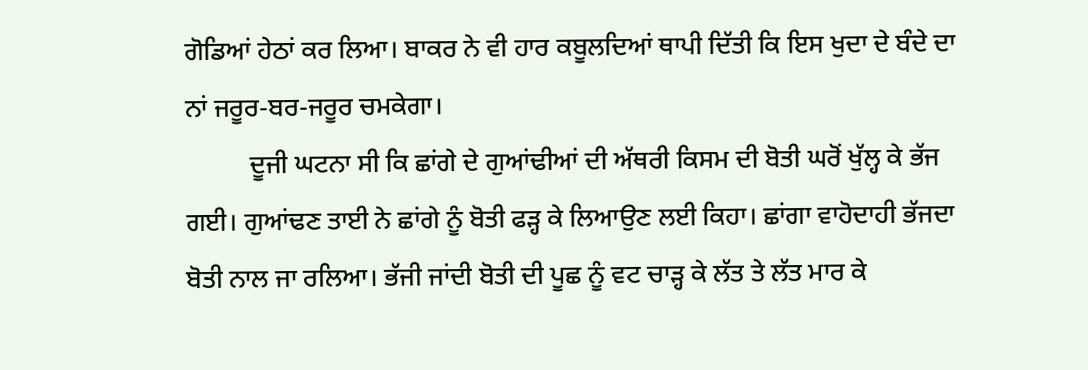ਗੋਡਿਆਂ ਹੇਠਾਂ ਕਰ ਲਿਆ। ਬਾਕਰ ਨੇ ਵੀ ਹਾਰ ਕਬੂਲਦਿਆਂ ਥਾਪੀ ਦਿੱਤੀ ਕਿ ਇਸ ਖੁਦਾ ਦੇ ਬੰਦੇ ਦਾ ਨਾਂ ਜਰੂਰ-ਬਰ-ਜਰੂਰ ਚਮਕੇਗਾ।
          ਦੂਜੀ ਘਟਨਾ ਸੀ ਕਿ ਛਾਂਗੇ ਦੇ ਗੁਆਂਢੀਆਂ ਦੀ ਅੱਥਰੀ ਕਿਸਮ ਦੀ ਬੋਤੀ ਘਰੋਂ ਖੁੱਲ੍ਹ ਕੇ ਭੱਜ ਗਈ। ਗੁਆਂਢਣ ਤਾਈ ਨੇ ਛਾਂਗੇ ਨੂੰ ਬੋਤੀ ਫੜ੍ਹ ਕੇ ਲਿਆਉਣ ਲਈ ਕਿਹਾ। ਛਾਂਗਾ ਵਾਹੋਦਾਹੀ ਭੱਜਦਾ ਬੋਤੀ ਨਾਲ ਜਾ ਰਲਿਆ। ਭੱਜੀ ਜਾਂਦੀ ਬੋਤੀ ਦੀ ਪੂਛ ਨੂੰ ਵਟ ਚਾੜ੍ਹ ਕੇ ਲੱਤ ਤੇ ਲੱਤ ਮਾਰ ਕੇ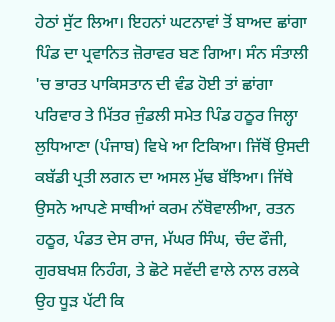ਹੇਠਾਂ ਸੁੱਟ ਲਿਆ। ਇਹਨਾਂ ਘਟਨਾਵਾਂ ਤੋਂ ਬਾਅਦ ਛਾਂਗਾ ਪਿੰਡ ਦਾ ਪ੍ਰਵਾਨਿਤ ਜ਼ੋਰਾਵਰ ਬਣ ਗਿਆ। ਸੰਨ ਸੰਤਾਲੀ 'ਚ ਭਾਰਤ ਪਾਕਿਸਤਾਨ ਦੀ ਵੰਡ ਹੋਈ ਤਾਂ ਛਾਂਗਾ ਪਰਿਵਾਰ ਤੇ ਮਿੱਤਰ ਜੁੰਡਲੀ ਸਮੇਤ ਪਿੰਡ ਹਠੂਰ ਜਿਲ੍ਹਾ ਲੁਧਿਆਣਾ (ਪੰਜਾਬ) ਵਿਖੇ ਆ ਟਿਕਿਆ। ਜਿੱਥੋਂ ਉਸਦੀ ਕਬੱਡੀ ਪ੍ਰਤੀ ਲਗਨ ਦਾ ਅਸਲ ਮੁੱਢ ਬੱਝਿਆ। ਜਿੱਥੇ ਉਸਨੇ ਆਪਣੇ ਸਾਥੀਆਂ ਕਰਮ ਨੱਥੋਵਾਲੀਆ, ਰਤਨ ਹਠੂਰ, ਪੰਡਤ ਦੇਸ ਰਾਜ, ਮੱਘਰ ਸਿੰਘ, ਚੰਦ ਫੌਜੀ, ਗੁਰਬਖਸ਼ ਨਿਹੰਗ, ਤੇ ਛੋਟੇ ਸਵੱਦੀ ਵਾਲੇ ਨਾਲ ਰਲਕੇ ਉਹ ਧੂੜ ਪੱਟੀ ਕਿ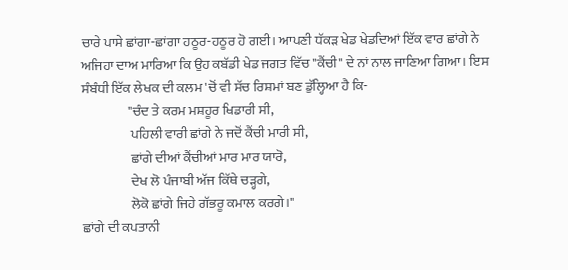ਚਾਰੇ ਪਾਸੇ ਛਾਂਗਾ-ਛਾਂਗਾ ਹਠੂਰ-ਹਠੂਰ ਹੋ ਗਈ। ਆਪਣੀ ਧੱਕੜ ਖੇਡ ਖੇਡਦਿਆਂ ਇੱਕ ਵਾਰ ਛਾਂਗੇ ਨੇ ਅਜਿਹਾ ਦਾਅ ਮਾਰਿਆ ਕਿ ਉਹ ਕਬੱਡੀ ਖੇਡ ਜਗਤ ਵਿੱਚ "ਕੈਂਚੀ" ਦੇ ਨਾਂ ਨਾਲ ਜਾਣਿਆ ਗਿਆ। ਇਸ ਸੰਬੰਧੀ ਇੱਕ ਲੇਖਕ ਦੀ ਕਲਮ 'ਚੋਂ ਵੀ ਸੱਚ ਰਿਸ਼ਮਾਂ ਬਣ ਡੁੱਲ੍ਹਿਆ ਹੈ ਕਿ-
                 "ਚੰਦ ਤੇ ਕਰਮ ਮਸ਼ਹੂਰ ਖਿਡਾਰੀ ਸੀ,
                  ਪਹਿਲੀ ਵਾਰੀ ਛਾਂਗੇ ਨੇ ਜਦੋਂ ਕੈਂਚੀ ਮਾਰੀ ਸੀ,
                  ਛਾਂਗੇ ਦੀਆਂ ਕੈਂਚੀਆਂ ਮਾਰ ਮਾਰ ਯਾਰੋ,
                  ਦੇਖ ਲੋ ਪੰਜਾਬੀ ਅੱਜ ਕਿੱਥੇ ਚੜ੍ਹਗੇ,
                  ਲੋਕੋ ਛਾਂਗੇ ਜਿਹੇ ਗੱਭਰੂ ਕਮਾਲ ਕਰਗੇ।"
ਛਾਂਗੇ ਦੀ ਕਪਤਾਨੀ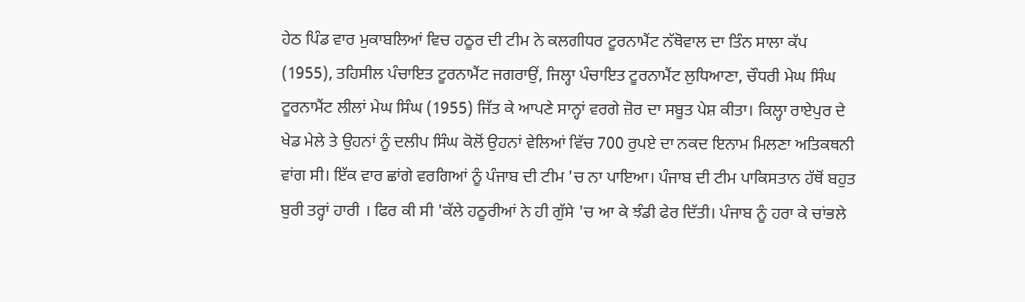ਹੇਠ ਪਿੰਡ ਵਾਰ ਮੁਕਾਬਲਿਆਂ ਵਿਚ ਹਠੂਰ ਦੀ ਟੀਮ ਨੇ ਕਲਗੀਧਰ ਟੂਰਨਾਮੈਂਟ ਨੱਥੋਵਾਲ ਦਾ ਤਿੰਨ ਸਾਲਾ ਕੱਪ (1955), ਤਹਿਸੀਲ ਪੰਚਾਇਤ ਟੂਰਨਾਮੈਂਟ ਜਗਰਾਉਂ, ਜਿਲ੍ਹਾ ਪੰਚਾਇਤ ਟੂਰਨਾਮੈਂਟ ਲੁਧਿਆਣਾ, ਚੌਧਰੀ ਮੇਘ ਸਿੰਘ ਟੂਰਨਾਮੈਂਟ ਲੀਲਾਂ ਮੇਘ ਸਿੰਘ (1955) ਜਿੱਤ ਕੇ ਆਪਣੇ ਸਾਨ੍ਹਾਂ ਵਰਗੇ ਜ਼ੋਰ ਦਾ ਸਬੂਤ ਪੇਸ਼ ਕੀਤਾ। ਕਿਲ੍ਹਾ ਰਾਏਪੁਰ ਦੇ ਖੇਡ ਮੇਲੇ ਤੇ ਉਹਨਾਂ ਨੂੰ ਦਲੀਪ ਸਿੰਘ ਕੋਲੋਂ ਉਹਨਾਂ ਵੇਲਿਆਂ ਵਿੱਚ 700 ਰੁਪਏ ਦਾ ਨਕਦ ਇਨਾਮ ਮਿਲਣਾ ਅਤਿਕਥਨੀ ਵਾਂਗ ਸੀ। ਇੱਕ ਵਾਰ ਛਾਂਗੇ ਵਰਗਿਆਂ ਨੂੰ ਪੰਜਾਬ ਦੀ ਟੀਮ 'ਚ ਨਾ ਪਾਇਆ। ਪੰਜਾਬ ਦੀ ਟੀਮ ਪਾਕਿਸਤਾਨ ਹੱਥੋਂ ਬਹੁਤ ਬੁਰੀ ਤਰ੍ਹਾਂ ਹਾਰੀ । ਫਿਰ ਕੀ ਸੀ 'ਕੱਲੇ ਹਠੂਰੀਆਂ ਨੇ ਹੀ ਗੁੱਸੇ 'ਚ ਆ ਕੇ ਝੰਡੀ ਫੇਰ ਦਿੱਤੀ। ਪੰਜਾਬ ਨੂੰ ਹਰਾ ਕੇ ਚਾਂਭਲੇ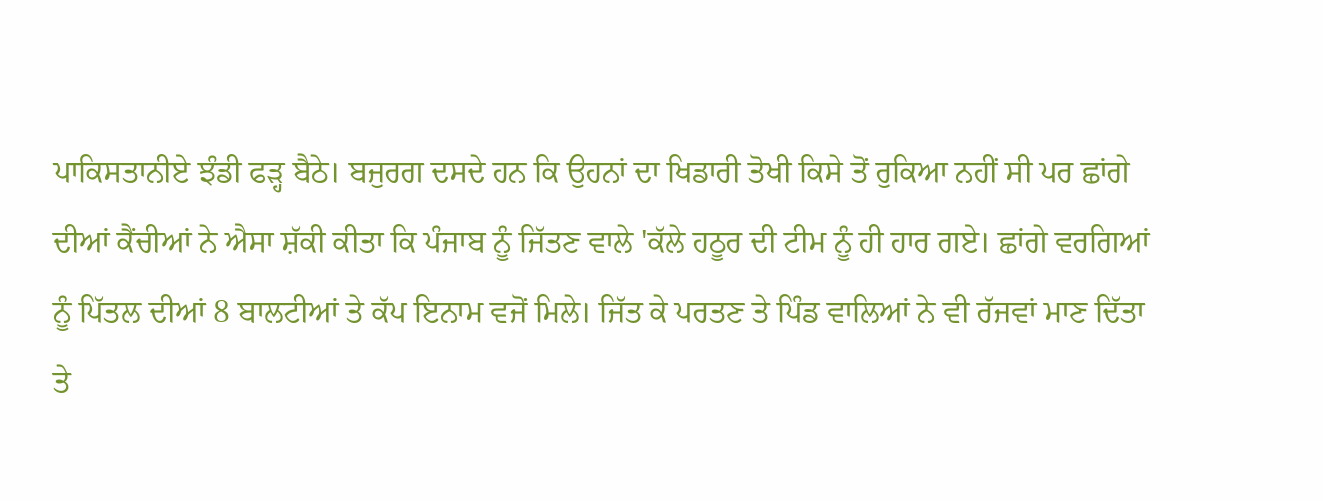ਪਾਕਿਸਤਾਨੀਏ ਝੰਡੀ ਫੜ੍ਹ ਬੈਠੇ। ਬਜੁਰਗ ਦਸਦੇ ਹਨ ਕਿ ਉਹਨਾਂ ਦਾ ਖਿਡਾਰੀ ਤੋਖੀ ਕਿਸੇ ਤੋਂ ਰੁਕਿਆ ਨਹੀਂ ਸੀ ਪਰ ਛਾਂਗੇ ਦੀਆਂ ਕੈਂਚੀਆਂ ਨੇ ਐਸਾ ਸ਼ੱਕੀ ਕੀਤਾ ਕਿ ਪੰਜਾਬ ਨੂੰ ਜਿੱਤਣ ਵਾਲੇ 'ਕੱਲੇ ਹਠੂਰ ਦੀ ਟੀਮ ਨੂੰ ਹੀ ਹਾਰ ਗਏ। ਛਾਂਗੇ ਵਰਗਿਆਂ ਨੂੰ ਪਿੱਤਲ ਦੀਆਂ 8 ਬਾਲਟੀਆਂ ਤੇ ਕੱਪ ਇਨਾਮ ਵਜੋਂ ਮਿਲੇ। ਜਿੱਤ ਕੇ ਪਰਤਣ ਤੇ ਪਿੰਡ ਵਾਲਿਆਂ ਨੇ ਵੀ ਰੱਜਵਾਂ ਮਾਣ ਦਿੱਤਾ ਤੇ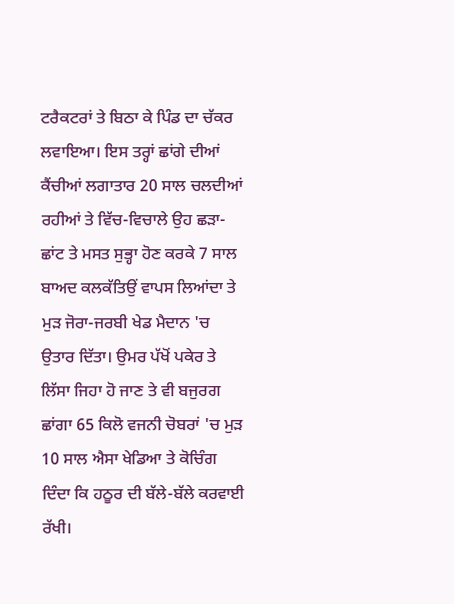ਟਰੈਕਟਰਾਂ ਤੇ ਬਿਠਾ ਕੇ ਪਿੰਡ ਦਾ ਚੱਕਰ ਲਵਾਇਆ। ਇਸ ਤਰ੍ਹਾਂ ਛਾਂਗੇ ਦੀਆਂ ਕੈਂਚੀਆਂ ਲਗਾਤਾਰ 20 ਸਾਲ ਚਲਦੀਆਂ ਰਹੀਆਂ ਤੇ ਵਿੱਚ-ਵਿਚਾਲੇ ਉਹ ਛੜਾ-ਛਾਂਟ ਤੇ ਮਸਤ ਸੁਭ੍ਹਾ ਹੋਣ ਕਰਕੇ 7 ਸਾਲ ਬਾਅਦ ਕਲਕੱਤਿਉਂ ਵਾਪਸ ਲਿਆਂਦਾ ਤੇ ਮੁੜ ਜੋਰਾ-ਜਰਬੀ ਖੇਡ ਮੈਦਾਨ 'ਚ ਉਤਾਰ ਦਿੱਤਾ। ਉਮਰ ਪੱਖੋਂ ਪਕੇਰ ਤੇ ਲਿੱਸਾ ਜਿਹਾ ਹੋ ਜਾਣ ਤੇ ਵੀ ਬਜੁਰਗ ਛਾਂਗਾ 65 ਕਿਲੋ ਵਜਨੀ ਚੋਬਰਾਂ 'ਚ ਮੁੜ 10 ਸਾਲ ਐਸਾ ਖੇਡਿਆ ਤੇ ਕੋਚਿੰਗ ਦਿੰਦਾ ਕਿ ਹਠੂਰ ਦੀ ਬੱਲੇ-ਬੱਲੇ ਕਰਵਾਈ ਰੱਖੀ।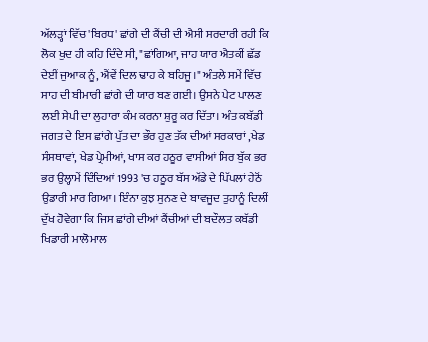ਅੱਲੜ੍ਹਾਂ ਵਿੱਚ 'ਬਿਰਧ' ਛਾਂਗੇ ਦੀ ਕੈਂਚੀ ਦੀ ਐਸੀ ਸਰਦਾਰੀ ਰਹੀ ਕਿ ਲੋਕ ਖੁਦ ਹੀ ਕਹਿ ਦਿੰਦੇ ਸੀ, "ਛਾਂਗਿਆ, ਜਾਹ ਯਾਰ ਐਤਕੀਂ ਛੱਡ ਦੇਈਂ ਜੁਆਕ ਨੂੰ, ਐਂਵੇਂ ਦਿਲ ਢਾਹ ਕੇ ਬਹਿਜੂ।" ਅੰਤਲੇ ਸਮੇਂ ਵਿੱਚ ਸਾਹ ਦੀ ਬੀਮਾਰੀ ਛਾਂਗੇ ਦੀ ਯਾਰ ਬਣ ਗਈ। ਉਸਨੇ ਪੇਟ ਪਾਲਣ ਲਈ ਸੇਪੀ ਦਾ ਲੁਹਾਰਾ ਕੰਮ ਕਰਨਾ ਸ਼ੁਰੂ ਕਰ ਦਿੱਤਾ। ਅੰਤ ਕਬੱਡੀ ਜਗਤ ਦੇ ਇਸ ਛਾਂਗੇ ਪੁੱਤ ਦਾ ਭੌਰ ਹੁਣ ਤੱਕ ਦੀਆਂ ਸਰਕਾਰਾਂ ,ਖੇਡ ਸੰਸਥਾਵਾਂ, ਖੇਡ ਪ੍ਰੇਮੀਆਂ, ਖਾਸ ਕਰ ਹਠੂਰ ਵਾਸੀਆਂ ਸਿਰ ਬੁੱਕ ਭਰ ਭਰ ਉਲ੍ਹਾਮੇਂ ਦਿੰਦਿਆਂ 1993 'ਚ ਹਠੂਰ ਬੱਸ ਅੱਡੇ ਦੇ ਪਿੱਪਲਾਂ ਹੇਠੋਂ ਉਡਾਰੀ ਮਾਰ ਗਿਆ। ਇੰਨਾ ਕੁਝ ਸੁਨਣ ਦੇ ਬਾਵਜੂਦ ਤੁਹਾਨੂੰ ਦਿਲੀਂ ਦੁੱਖ ਹੋਵੇਗਾ ਕਿ ਜਿਸ ਛਾਂਗੇ ਦੀਆਂ ਕੈਂਚੀਆਂ ਦੀ ਬਦੌਲਤ ਕਬੱਡੀ ਖਿਡਾਰੀ ਮਾਲੋਮਾਲ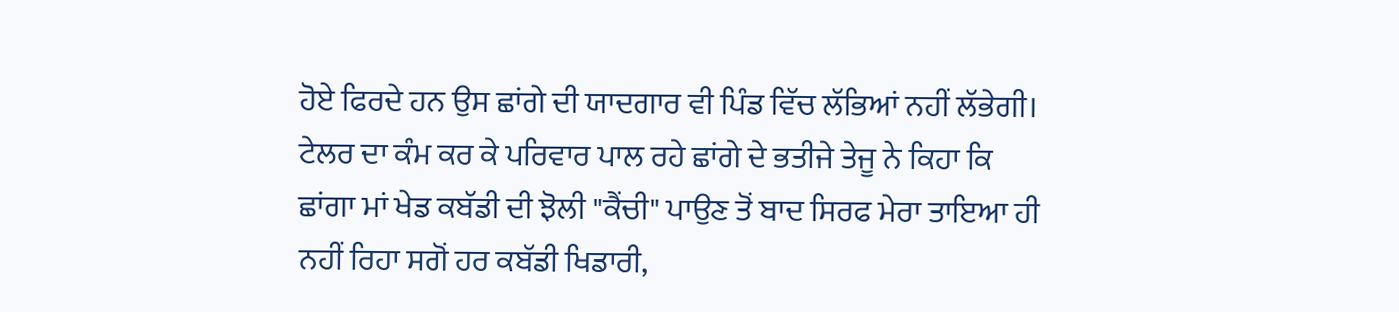ਹੋਏ ਫਿਰਦੇ ਹਨ ਉਸ ਛਾਂਗੇ ਦੀ ਯਾਦਗਾਰ ਵੀ ਪਿੰਡ ਵਿੱਚ ਲੱਭਿਆਂ ਨਹੀਂ ਲੱਭੇਗੀ। ਟੇਲਰ ਦਾ ਕੰਮ ਕਰ ਕੇ ਪਰਿਵਾਰ ਪਾਲ ਰਹੇ ਛਾਂਗੇ ਦੇ ਭਤੀਜੇ ਤੇਜੂ ਨੇ ਕਿਹਾ ਕਿ ਛਾਂਗਾ ਮਾਂ ਖੇਡ ਕਬੱਡੀ ਦੀ ਝੋਲੀ "ਕੈਂਚੀ" ਪਾਉਣ ਤੋਂ ਬਾਦ ਸਿਰਫ ਮੇਰਾ ਤਾਇਆ ਹੀ ਨਹੀਂ ਰਿਹਾ ਸਗੋਂ ਹਰ ਕਬੱਡੀ ਖਿਡਾਰੀ,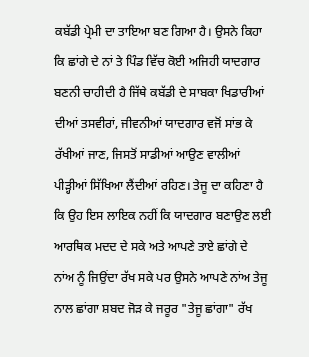ਕਬੱਡੀ ਪ੍ਰੇਮੀ ਦਾ ਤਾਇਆ ਬਣ ਗਿਆ ਹੈ। ਉਸਨੇ ਕਿਹਾ ਕਿ ਛਾਂਗੇ ਦੇ ਨਾਂ ਤੇ ਪਿੰਡ ਵਿੱਚ ਕੋਈ ਅਜਿਹੀ ਯਾਦਗਾਰ ਬਣਨੀ ਚਾਹੀਦੀ ਹੈ ਜਿੱਥੇ ਕਬੱਡੀ ਦੇ ਸਾਬਕਾ ਖਿਡਾਰੀਆਂ ਦੀਆਂ ਤਸਵੀਰਾਂ, ਜੀਵਨੀਆਂ ਯਾਦਗਾਰ ਵਜੋਂ ਸਾਂਭ ਕੇ ਰੱਖੀਆਂ ਜਾਣ, ਜਿਸਤੋਂ ਸਾਡੀਆਂ ਆਉਣ ਵਾਲੀਆਂ ਪੀੜ੍ਹੀਆਂ ਸਿੱਖਿਆ ਲੈਂਦੀਆਂ ਰਹਿਣ। ਤੇਜੂ ਦਾ ਕਹਿਣਾ ਹੈ ਕਿ ਉਹ ਇਸ ਲਾਇਕ ਨਹੀਂ ਕਿ ਯਾਦਗਾਰ ਬਣਾਉਣ ਲਈ ਆਰਥਿਕ ਮਦਦ ਦੇ ਸਕੇ ਅਤੇ ਆਪਣੇ ਤਾਏ ਛਾਂਗੇ ਦੇ ਨਾਂਅ ਨੂੰ ਜਿਉਂਦਾ ਰੱਖ ਸਕੇ ਪਰ ਉਸਨੇ ਆਪਣੇ ਨਾਂਅ ਤੇਜੂ ਨਾਲ ਛਾਂਗਾ ਸ਼ਬਦ ਜੋੜ ਕੇ ਜਰੂਰ "ਤੇਜੂ ਛਾਂਗਾ" ਰੱਖ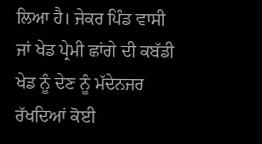ਲਿਆ ਹੈ। ਜੇਕਰ ਪਿੰਡ ਵਾਸੀ ਜਾਂ ਖੇਡ ਪ੍ਰੇਮੀ ਛਾਂਗੇ ਦੀ ਕਬੱਡੀ ਖੇਡ ਨੂੰ ਦੇਣ ਨੂੰ ਮੱਦੇਨਜਰ ਰੱਖਦਿਆਂ ਕੋਈ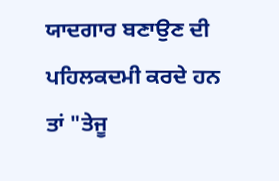ਯਾਦਗਾਰ ਬਣਾਉਣ ਦੀ ਪਹਿਲਕਦਮੀ ਕਰਦੇ ਹਨ ਤਾਂ "ਤੇਜੂ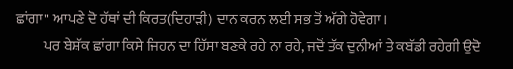ਛਾਂਗਾ" ਆਪਣੇ ਦੋ ਹੱਥਾਂ ਦੀ ਕਿਰਤ(ਦਿਹਾੜੀ) ਦਾਨ ਕਰਨ ਲਈ ਸਭ ਤੋਂ ਅੱਗੇ ਹੋਵੇਗਾ।
          ਪਰ ਬੇਸ਼ੱਕ ਛਾਂਗਾ ਕਿਸੇ ਜਿਹਨ ਦਾ ਹਿੱਸਾ ਬਣਕੇ ਰਹੇ ਨਾ ਰਹੇ, ਜਦੋਂ ਤੱਕ ਦੁਨੀਆਂ ਤੇ ਕਬੱਡੀ ਰਹੇਗੀ ਉਦੋ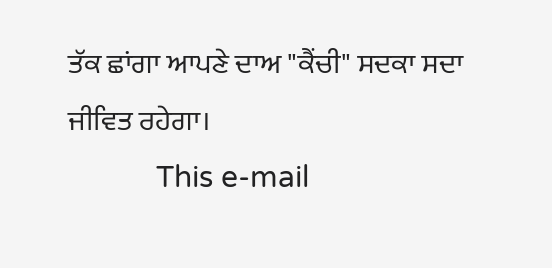ਤੱਕ ਛਾਂਗਾ ਆਪਣੇ ਦਾਅ "ਕੈਂਚੀ" ਸਦਕਾ ਸਦਾ ਜੀਵਿਤ ਰਹੇਗਾ।
           This e-mail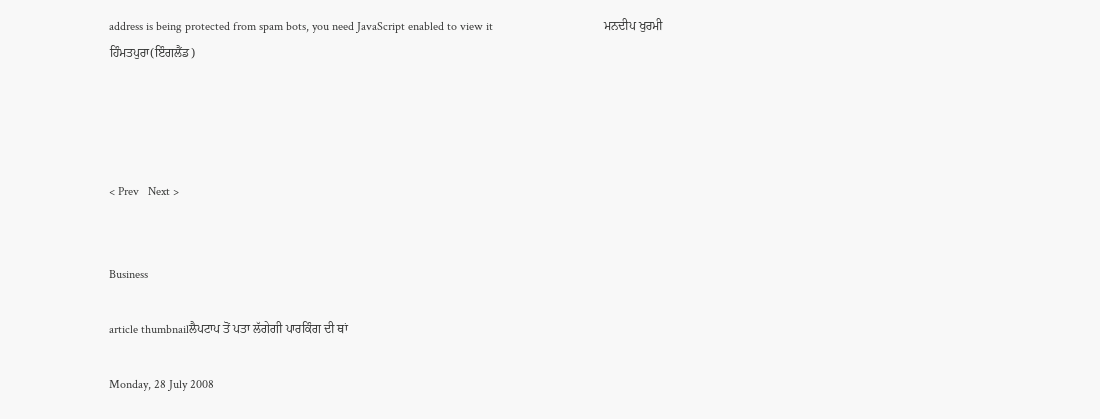address is being protected from spam bots, you need JavaScript enabled to view it                                     ਮਨਦੀਪ ਖੁਰਮੀ ਹਿੰਮਤਪੁਰਾ(ਇੰਗਲੈਂਡ)




< Prev   Next >


Business

article thumbnailਲੈਪਟਾਪ ਤੋਂ ਪਤਾ ਲੱਗੇਗੀ ਪਾਰਕਿੰਗ ਦੀ ਥਾਂ

Monday, 28 July 2008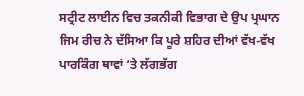ਸਟ੍ਰੀਟ ਲਾਈਨ ਵਿਚ ਤਕਨੀਕੀ ਵਿਭਾਗ ਦੇ ਉਪ ਪ੍ਰਘਾਨ ਜਿਮ ਰੀਚ ਨੇ ਦੱਸਿਆ ਕਿ ਪੂਰੇ ਸ਼ਹਿਰ ਦੀਆਂ ਵੱਖ-ਵੱਖ ਪਾਰਕਿੰਗ ਥਾਵਾਂ ‘ਤੇ ਲੱਗਭੱਗ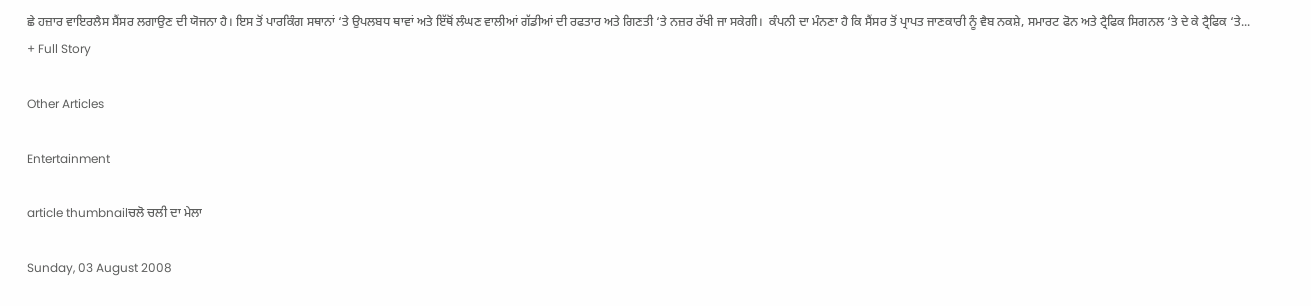ਛੇ ਹਜ਼ਾਰ ਵਾਇਰਲੈਸ ਸੈਂਸਰ ਲਗਾਉਣ ਦੀ ਯੋਜਨਾ ਹੈ। ਇਸ ਤੋਂ ਪਾਰਕਿੰਗ ਸਥਾਨਾਂ ‘ਤੇ ਉਪਲਬਧ ਥਾਵਾਂ ਅਤੇ ਇੱਥੋਂ ਲੰਘਣ ਵਾਲੀਆਂ ਗੱਡੀਆਂ ਦੀ ਰਫਤਾਰ ਅਤੇ ਗਿਣਤੀ ‘ਤੇ ਨਜ਼ਰ ਰੱਖੀ ਜਾ ਸਕੇਗੀ।  ਕੰਪਨੀ ਦਾ ਮੰਨਣਾ ਹੈ ਕਿ ਸੈਂਸਰ ਤੋਂ ਪ੍ਰਾਪਤ ਜਾਣਕਾਰੀ ਨੂੰ ਵੈਬ ਨਕਸ਼ੇ, ਸਮਾਰਟ ਫੋਨ ਅਤੇ ਟ੍ਰੈਫਿਕ ਸਿਗਨਲ ‘ਤੇ ਦੇ ਕੇ ਟ੍ਰੈਫਿਕ ‘ਤੇ...
+ Full Story

Other Articles

Entertainment

article thumbnailਚਲੋ ਚਲੀ ਦਾ ਮੇਲਾ

Sunday, 03 August 2008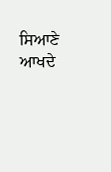ਸਿਆਣੇ ਆਖਦੇ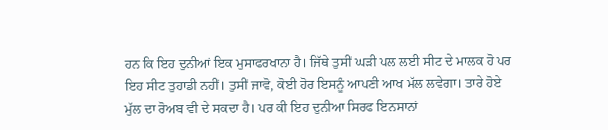ਹਨ ਕਿ ਇਹ ਦੁਨੀਆਂ ਇਕ ਮੁਸਾਫਰਖਾਨਾ ਹੈ। ਜਿੱਥੇ ਤੁਸੀਂ ਘੜੀ ਪਲ ਲਈ ਸੀਟ ਦੇ ਮਾਲਕ ਹੋ ਪਰ ਇਹ ਸੀਟ ਤੁਹਾਡੀ ਨਹੀਂ। ਤੁਸੀਂ ਜਾਵੋ, ਕੋਈ ਹੋਰ ਇਸਨੂੰ ਆਪਣੀ ਆਖ ਮੱਲ ਲਵੇਗਾ। ਤਾਰੇ ਹੋਏ ਮੁੱਲ ਦਾ ਰੋਅਬ ਵੀ ਦੇ ਸਕਦਾ ਹੈ। ਪਰ ਕੀ ਇਹ ਦੁਨੀਆ ਸਿਰਫ ਇਨਸਾਨਾਂ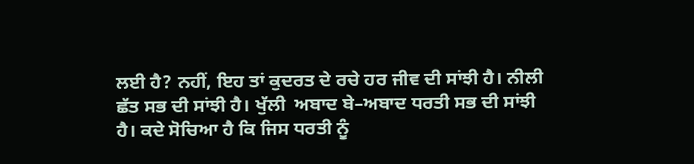ਲਈ ਹੈ? ਨਹੀਂ, ਇਹ ਤਾਂ ਕੁਦਰਤ ਦੇ ਰਚੇ ਹਰ ਜੀਵ ਦੀ ਸਾਂਝੀ ਹੈ। ਨੀਲੀ ਛੱਤ ਸਭ ਦੀ ਸਾਂਝੀ ਹੈ। ਖੁੱਲੀ  ਅਬਾਦ ਬੇ–ਅਬਾਦ ਧਰਤੀ ਸਭ ਦੀ ਸਾਂਝੀ ਹੈ। ਕਦੇ ਸੋਚਿਆ ਹੈ ਕਿ ਜਿਸ ਧਰਤੀ ਨੂੰ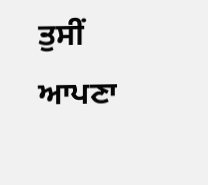ਤੁਸੀਂ ਆਪਣਾ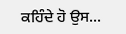ਕਹਿੰਦੇ ਹੋ ਉਸ...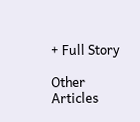+ Full Story

Other Articles